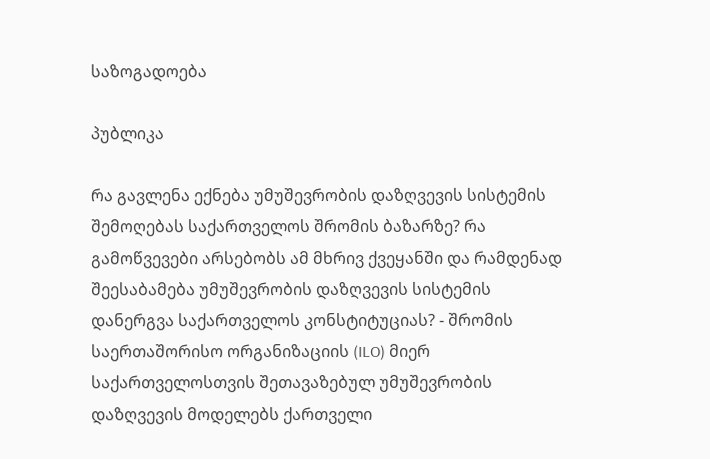საზოგადოება

პუბლიკა

რა გავლენა ექნება უმუშევრობის დაზღვევის სისტემის შემოღებას საქართველოს შრომის ბაზარზე? რა გამოწვევები არსებობს ამ მხრივ ქვეყანში და რამდენად შეესაბამება უმუშევრობის დაზღვევის სისტემის დანერგვა საქართველოს კონსტიტუციას? - შრომის საერთაშორისო ორგანიზაციის (ILO) მიერ საქართველოსთვის შეთავაზებულ უმუშევრობის დაზღვევის მოდელებს ქართველი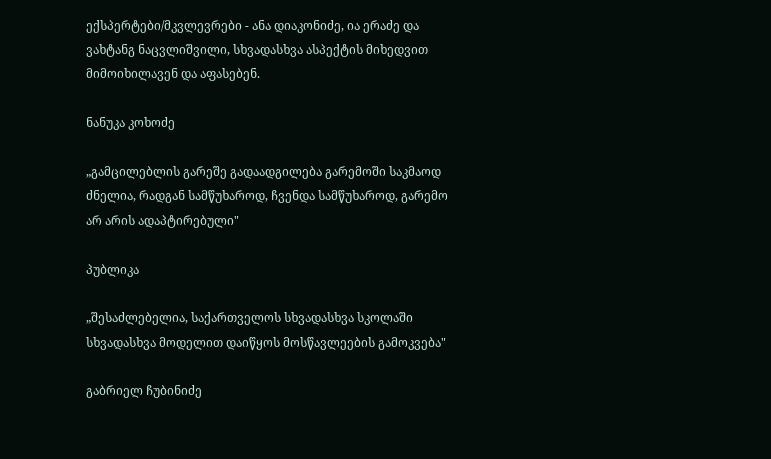ექსპერტები/მკვლევრები - ანა დიაკონიძე, ია ერაძე და ვახტანგ ნაცვლიშვილი, სხვადასხვა ასპექტის მიხედვით მიმოიხილავენ და აფასებენ.

ნანუკა კოხოძე

„გამცილებლის გარეშე გადაადგილება გარემოში საკმაოდ ძნელია, რადგან სამწუხაროდ, ჩვენდა სამწუხაროდ, გარემო არ არის ადაპტირებული"

პუბლიკა

„შესაძლებელია, საქართველოს სხვადასხვა სკოლაში სხვადასხვა მოდელით დაიწყოს მოსწავლეების გამოკვება"

გაბრიელ ჩუბინიძე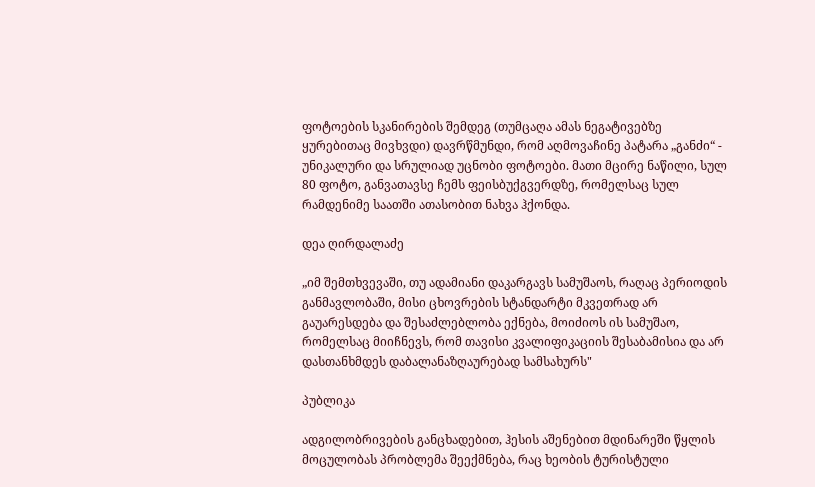ფოტოების სკანირების შემდეგ (თუმცაღა ამას ნეგატივებზე ყურებითაც მივხვდი) დავრწმუნდი, რომ აღმოვაჩინე პატარა „განძი“ - უნიკალური და სრულიად უცნობი ფოტოები. მათი მცირე ნაწილი, სულ 80 ფოტო, განვათავსე ჩემს ფეისბუქგვერდზე, რომელსაც სულ რამდენიმე საათში ათასობით ნახვა ჰქონდა.

დეა ღირდალაძე

„იმ შემთხვევაში, თუ ადამიანი დაკარგავს სამუშაოს, რაღაც პერიოდის განმავლობაში, მისი ცხოვრების სტანდარტი მკვეთრად არ გაუარესდება და შესაძლებლობა ექნება, მოიძიოს ის სამუშაო, რომელსაც მიიჩნევს, რომ თავისი კვალიფიკაციის შესაბამისია და არ დასთანხმდეს დაბალანაზღაურებად სამსახურს"

პუბლიკა

ადგილობრივების განცხადებით, ჰესის აშენებით მდინარეში წყლის მოცულობას პრობლემა შეექმნება, რაც ხეობის ტურისტული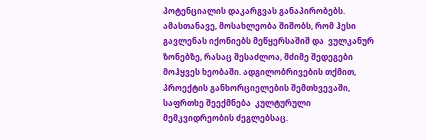პოტენციალის დაკარგვას განაპირობებს. ამასთანავე, მოსახლეობა შიშობს, რომ ჰესი გავლენას იქონიებს მეწყერსაშიშ და  ვულკანურ ზონებზე, რასაც შესაძლოა, მძიმე შედეგები მოჰყვეს ხეობაში. ადგილობრივების თქმით, პროექტის განხორციელების შემთხვევაში, საფრთხე შეექმნება  კულტურული მემკვიდრეობის ძეგლებსაც.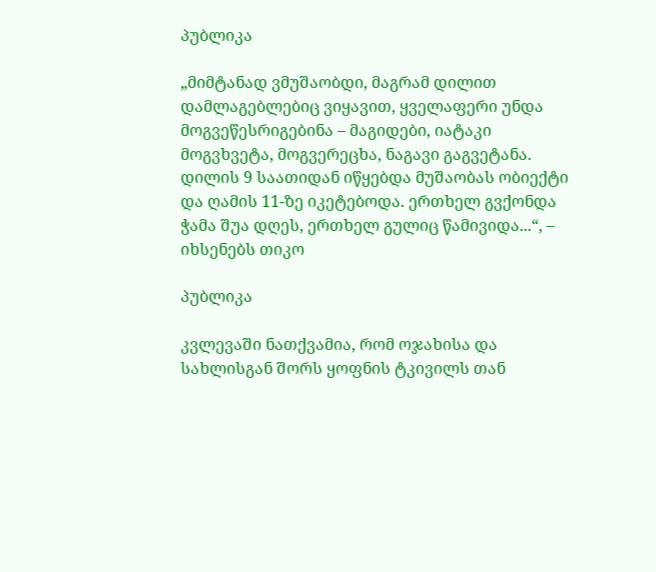პუბლიკა

„მიმტანად ვმუშაობდი, მაგრამ დილით დამლაგებლებიც ვიყავით, ყველაფერი უნდა მოგვეწესრიგებინა – მაგიდები, იატაკი მოგვხვეტა, მოგვერეცხა, ნაგავი გაგვეტანა. დილის 9 საათიდან იწყებდა მუშაობას ობიექტი და ღამის 11-ზე იკეტებოდა. ერთხელ გვქონდა ჭამა შუა დღეს, ერთხელ გულიც წამივიდა...“, – იხსენებს თიკო

პუბლიკა

კვლევაში ნათქვამია, რომ ოჯახისა და სახლისგან შორს ყოფნის ტკივილს თან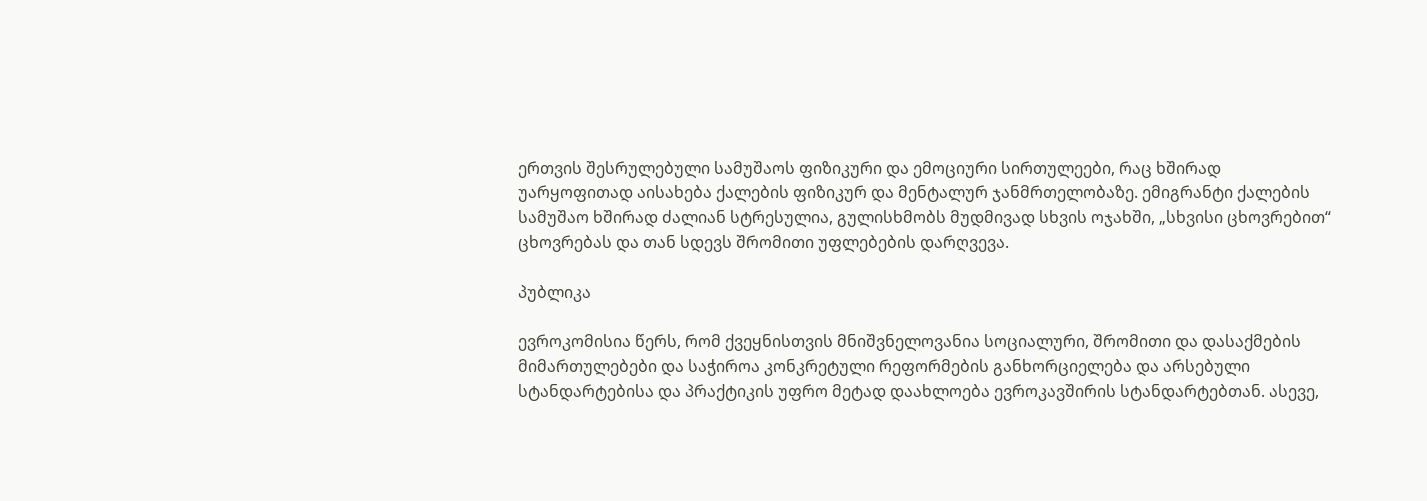ერთვის შესრულებული სამუშაოს ფიზიკური და ემოციური სირთულეები, რაც ხშირად უარყოფითად აისახება ქალების ფიზიკურ და მენტალურ ჯანმრთელობაზე. ემიგრანტი ქალების სამუშაო ხშირად ძალიან სტრესულია, გულისხმობს მუდმივად სხვის ოჯახში, „სხვისი ცხოვრებით“ ცხოვრებას და თან სდევს შრომითი უფლებების დარღვევა.

პუბლიკა

ევროკომისია წერს, რომ ქვეყნისთვის მნიშვნელოვანია სოციალური, შრომითი და დასაქმების მიმართულებები და საჭიროა კონკრეტული რეფორმების განხორციელება და არსებული სტანდარტებისა და პრაქტიკის უფრო მეტად დაახლოება ევროკავშირის სტანდარტებთან. ასევე,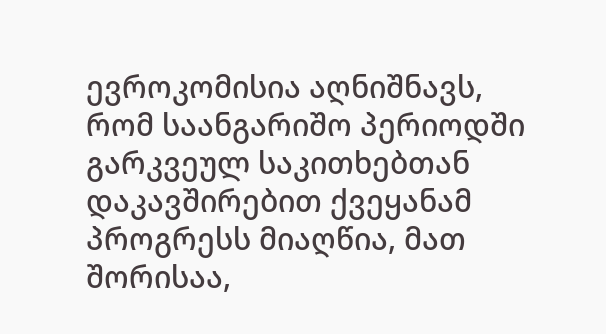ევროკომისია აღნიშნავს, რომ საანგარიშო პერიოდში გარკვეულ საკითხებთან დაკავშირებით ქვეყანამ პროგრესს მიაღწია, მათ შორისაა,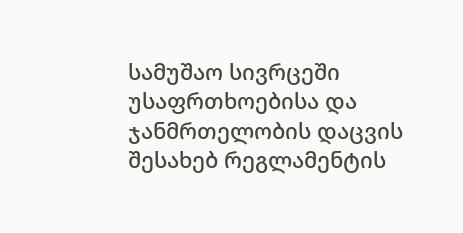სამუშაო სივრცეში უსაფრთხოებისა და ჯანმრთელობის დაცვის შესახებ რეგლამენტის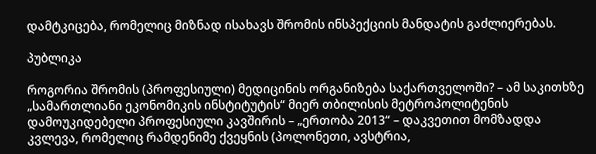დამტკიცება, რომელიც მიზნად ისახავს შრომის ინსპექციის მანდატის გაძლიერებას.

პუბლიკა

როგორია შრომის (პროფესიული) მედიცინის ორგანიზება საქართველოში? – ამ საკითხზე „სამართლიანი ეკონომიკის ინსტიტუტის“ მიერ თბილისის მეტროპოლიტენის დამოუკიდებელი პროფესიული კავშირის – „ერთობა 2013“ – დაკვეთით მომზადდა კვლევა, რომელიც რამდენიმე ქვეყნის (პოლონეთი, ავსტრია,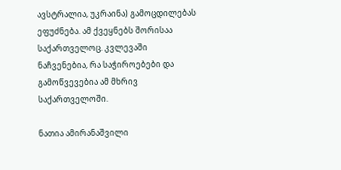ავსტრალია, უკრაინა) გამოცდილებას ეფუძნება. ამ ქვეყნებს შორისაა საქართველოც. კვლევაში ნაჩვენებია, რა საჭიროებები და გამოწვევებია ამ მხრივ საქართველოში.

ნათია ამირანაშვილი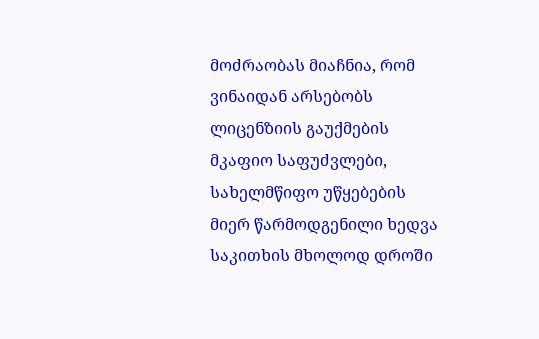მოძრაობას მიაჩნია, რომ ვინაიდან არსებობს ლიცენზიის გაუქმების მკაფიო საფუძვლები, სახელმწიფო უწყებების მიერ წარმოდგენილი ხედვა საკითხის მხოლოდ დროში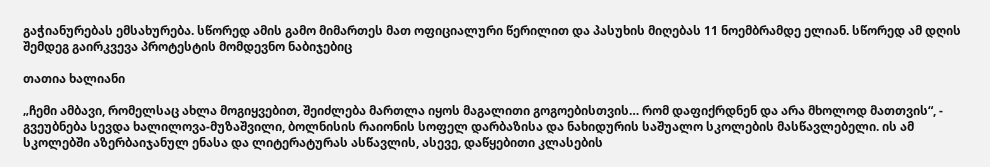გაჭიანურებას ემსახურება. სწორედ ამის გამო მიმართეს მათ ოფიციალური წერილით და პასუხის მიღებას 11 ნოემბრამდე ელიან. სწორედ ამ დღის შემდეგ გაირკვევა პროტესტის მომდევნო ნაბიჯებიც

თათია ხალიანი

„ჩემი ამბავი, რომელსაც ახლა მოგიყვებით, შეიძლება მართლა იყოს მაგალითი გოგოებისთვის… რომ დაფიქრდნენ და არა მხოლოდ მათთვის“, - გვეუბნება სევდა ხალილოვა-მუზაშვილი, ბოლნისის რაიონის სოფელ დარბაზისა და ნახიდურის საშუალო სკოლების მასწავლებელი. ის ამ სკოლებში აზერბაიჯანულ ენასა და ლიტერატურას ასწავლის, ასევე, დაწყებითი კლასების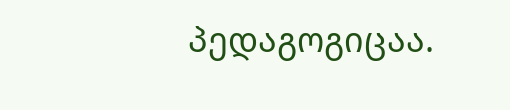პედაგოგიცაა.